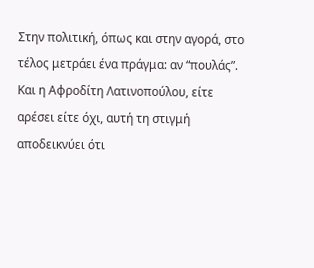Στην πολιτική, όπως και στην αγορά, στο τέλος μετράει ένα πράγμα: αν “πουλάς”. Και η Αφροδίτη Λατινοπούλου, είτε αρέσει είτε όχι, αυτή τη στιγμή αποδεικνύει ότι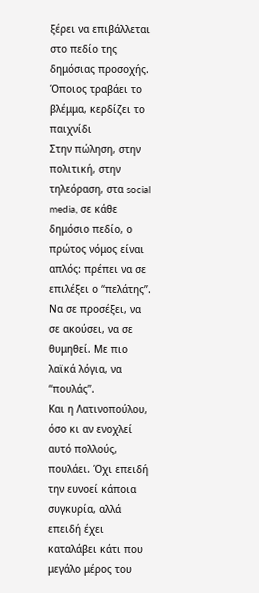ξέρει να επιβάλλεται στο πεδίο της δημόσιας προσοχής.
Όποιος τραβάει το βλέμμα, κερδίζει το παιχνίδι
Στην πώληση, στην πολιτική, στην τηλεόραση, στα social media, σε κάθε δημόσιο πεδίο, ο πρώτος νόμος είναι απλός: πρέπει να σε επιλέξει ο “πελάτης”. Να σε προσέξει, να σε ακούσει, να σε θυμηθεί. Με πιο λαϊκά λόγια, να “πουλάς”.
Και η Λατινοπούλου, όσο κι αν ενοχλεί αυτό πολλούς, πουλάει. Όχι επειδή την ευνοεί κάποια συγκυρία, αλλά επειδή έχει καταλάβει κάτι που μεγάλο μέρος του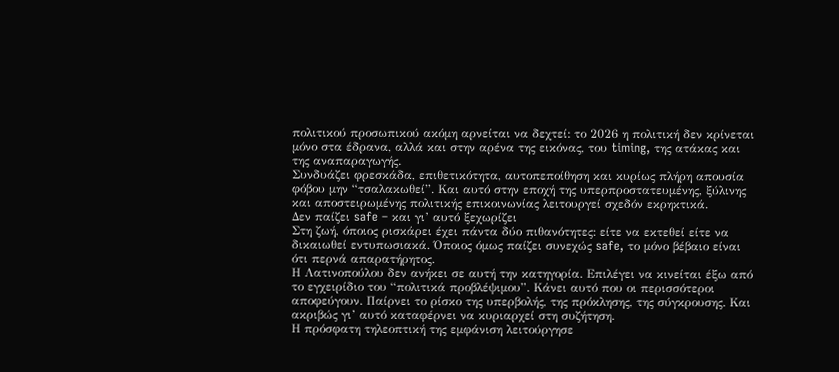πολιτικού προσωπικού ακόμη αρνείται να δεχτεί: το 2026 η πολιτική δεν κρίνεται μόνο στα έδρανα, αλλά και στην αρένα της εικόνας, του timing, της ατάκας και της αναπαραγωγής.
Συνδυάζει φρεσκάδα, επιθετικότητα, αυτοπεποίθηση και κυρίως πλήρη απουσία φόβου μην “τσαλακωθεί”. Και αυτό στην εποχή της υπερπροστατευμένης, ξύλινης και αποστειρωμένης πολιτικής επικοινωνίας λειτουργεί σχεδόν εκρηκτικά.
Δεν παίζει safe – και γι’ αυτό ξεχωρίζει
Στη ζωή, όποιος ρισκάρει έχει πάντα δύο πιθανότητες: είτε να εκτεθεί είτε να δικαιωθεί εντυπωσιακά. Όποιος όμως παίζει συνεχώς safe, το μόνο βέβαιο είναι ότι περνά απαρατήρητος.
Η Λατινοπούλου δεν ανήκει σε αυτή την κατηγορία. Επιλέγει να κινείται έξω από το εγχειρίδιο του “πολιτικά προβλέψιμου”. Κάνει αυτό που οι περισσότεροι αποφεύγουν. Παίρνει το ρίσκο της υπερβολής, της πρόκλησης, της σύγκρουσης. Και ακριβώς γι’ αυτό καταφέρνει να κυριαρχεί στη συζήτηση.
Η πρόσφατη τηλεοπτική της εμφάνιση λειτούργησε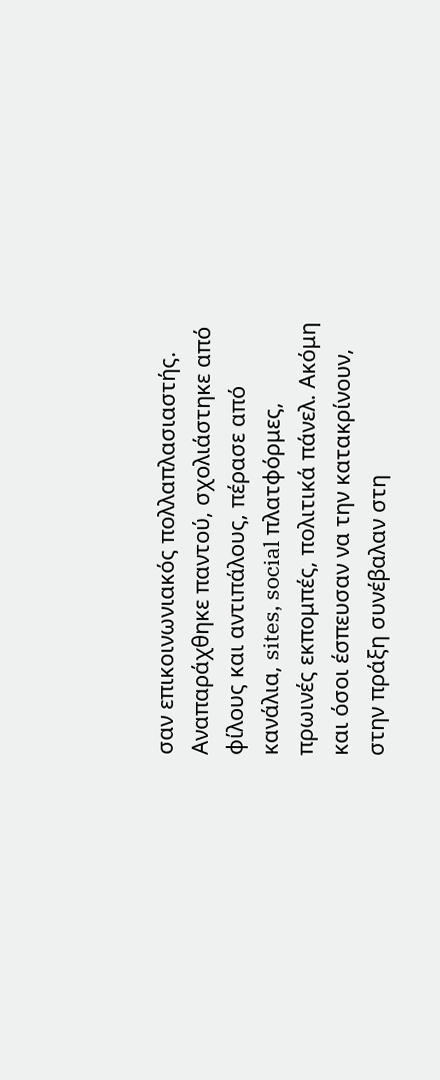σαν επικοινωνιακός πολλαπλασιαστής. Αναπαράχθηκε παντού, σχολιάστηκε από φίλους και αντιπάλους, πέρασε από κανάλια, sites, social πλατφόρμες, πρωινές εκπομπές, πολιτικά πάνελ. Ακόμη και όσοι έσπευσαν να την κατακρίνουν, στην πράξη συνέβαλαν στη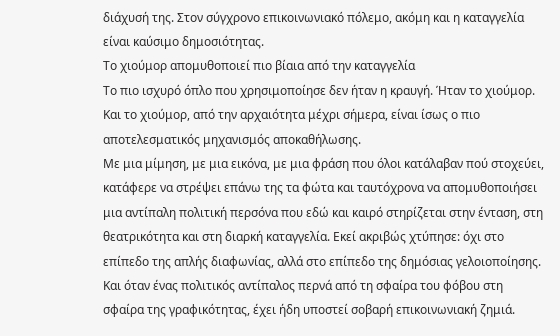διάχυσή της. Στον σύγχρονο επικοινωνιακό πόλεμο, ακόμη και η καταγγελία είναι καύσιμο δημοσιότητας.
Το χιούμορ απομυθοποιεί πιο βίαια από την καταγγελία
Το πιο ισχυρό όπλο που χρησιμοποίησε δεν ήταν η κραυγή. Ήταν το χιούμορ. Και το χιούμορ, από την αρχαιότητα μέχρι σήμερα, είναι ίσως ο πιο αποτελεσματικός μηχανισμός αποκαθήλωσης.
Με μια μίμηση, με μια εικόνα, με μια φράση που όλοι κατάλαβαν πού στοχεύει, κατάφερε να στρέψει επάνω της τα φώτα και ταυτόχρονα να απομυθοποιήσει μια αντίπαλη πολιτική περσόνα που εδώ και καιρό στηρίζεται στην ένταση, στη θεατρικότητα και στη διαρκή καταγγελία. Εκεί ακριβώς χτύπησε: όχι στο επίπεδο της απλής διαφωνίας, αλλά στο επίπεδο της δημόσιας γελοιοποίησης. Και όταν ένας πολιτικός αντίπαλος περνά από τη σφαίρα του φόβου στη σφαίρα της γραφικότητας, έχει ήδη υποστεί σοβαρή επικοινωνιακή ζημιά.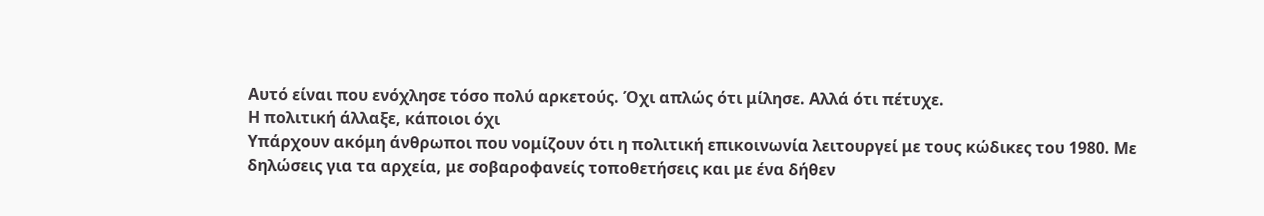Αυτό είναι που ενόχλησε τόσο πολύ αρκετούς. Όχι απλώς ότι μίλησε. Αλλά ότι πέτυχε.
Η πολιτική άλλαξε, κάποιοι όχι
Υπάρχουν ακόμη άνθρωποι που νομίζουν ότι η πολιτική επικοινωνία λειτουργεί με τους κώδικες του 1980. Με δηλώσεις για τα αρχεία, με σοβαροφανείς τοποθετήσεις και με ένα δήθεν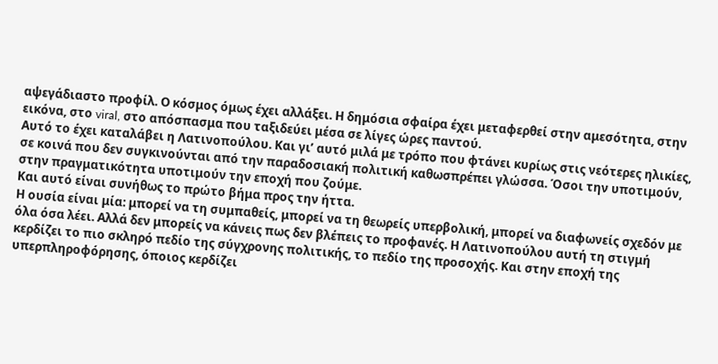αψεγάδιαστο προφίλ. Ο κόσμος όμως έχει αλλάξει. Η δημόσια σφαίρα έχει μεταφερθεί στην αμεσότητα, στην εικόνα, στο viral, στο απόσπασμα που ταξιδεύει μέσα σε λίγες ώρες παντού.
Αυτό το έχει καταλάβει η Λατινοπούλου. Και γι’ αυτό μιλά με τρόπο που φτάνει κυρίως στις νεότερες ηλικίες, σε κοινά που δεν συγκινούνται από την παραδοσιακή πολιτική καθωσπρέπει γλώσσα. Όσοι την υποτιμούν, στην πραγματικότητα υποτιμούν την εποχή που ζούμε.
Και αυτό είναι συνήθως το πρώτο βήμα προς την ήττα.
Η ουσία είναι μία: μπορεί να τη συμπαθείς, μπορεί να τη θεωρείς υπερβολική, μπορεί να διαφωνείς σχεδόν με όλα όσα λέει. Αλλά δεν μπορείς να κάνεις πως δεν βλέπεις το προφανές. Η Λατινοπούλου αυτή τη στιγμή κερδίζει το πιο σκληρό πεδίο της σύγχρονης πολιτικής, το πεδίο της προσοχής. Και στην εποχή της υπερπληροφόρησης, όποιος κερδίζει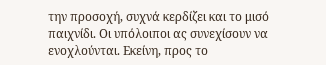την προσοχή, συχνά κερδίζει και το μισό παιχνίδι. Οι υπόλοιποι ας συνεχίσουν να ενοχλούνται. Εκείνη, προς το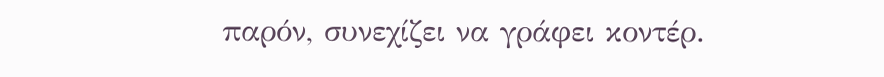παρόν, συνεχίζει να γράφει κοντέρ.